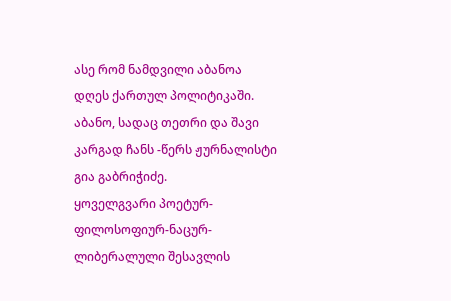ასე რომ ნამდვილი აბანოა დღეს ქართულ პოლიტიკაში. აბანო, სადაც თეთრი და შავი კარგად ჩანს -წერს ჟურნალისტი გია გაბრიჭიძე.
ყოველგვარი პოეტურ-ფილოსოფიურ-ნაცურ-ლიბერალული შესავლის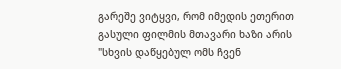გარეშე ვიტყვი, რომ იმედის ეთერით გასული ფილმის მთავარი ხაზი არის "სხვის დაწყებულ ომს ჩვენ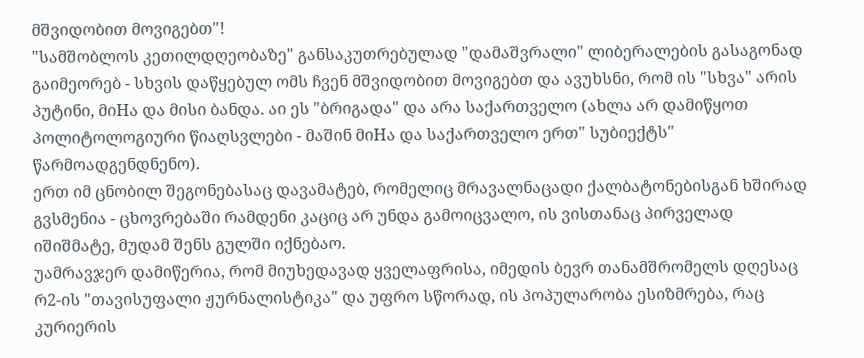მშვიდობით მოვიგებთ"!
"სამშობლოს კეთილდღეობაზე" განსაკუთრებულად "დამაშვრალი" ლიბერალების გასაგონად გაიმეორებ - სხვის დაწყებულ ომს ჩვენ მშვიდობით მოვიგებთ და ავუხსნი, რომ ის "სხვა" არის პუტინი, მიHა და მისი ბანდა. აი ეს "ბრიგადა" და არა საქართველო (ახლა არ დამიწყოთ პოლიტოლოგიური წიაღსვლები - მაშინ მიHა და საქართველო ერთ" სუბიექტს" წარმოადგენდნენო).
ერთ იმ ცნობილ შეგონებასაც დავამატებ, რომელიც მრავალნაცადი ქალბატონებისგან ხშირად გვსმენია - ცხოვრებაში რამდენი კაციც არ უნდა გამოიცვალო, ის ვისთანაც პირველად იშიშმატე, მუდამ შენს გულში იქნებაო.
უამრავჯერ დამიწერია, რომ მიუხედავად ყველაფრისა, იმედის ბევრ თანამშრომელს დღესაც რ2-ის "თავისუფალი ჟურნალისტიკა" და უფრო სწორად, ის პოპულარობა ესიზმრება, რაც კურიერის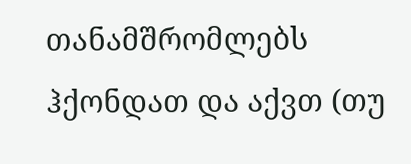თანამშრომლებს ჰქონდათ და აქვთ (თუ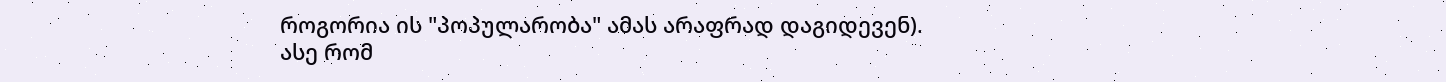როგორია ის "პოპულარობა" ამას არაფრად დაგიდევენ).
ასე რომ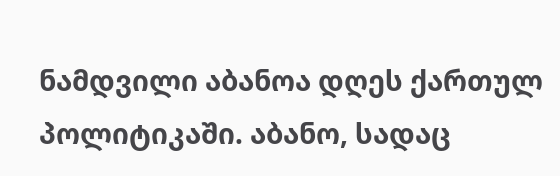ნამდვილი აბანოა დღეს ქართულ პოლიტიკაში. აბანო, სადაც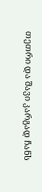თეთრი და შავი კარგად ჩანს